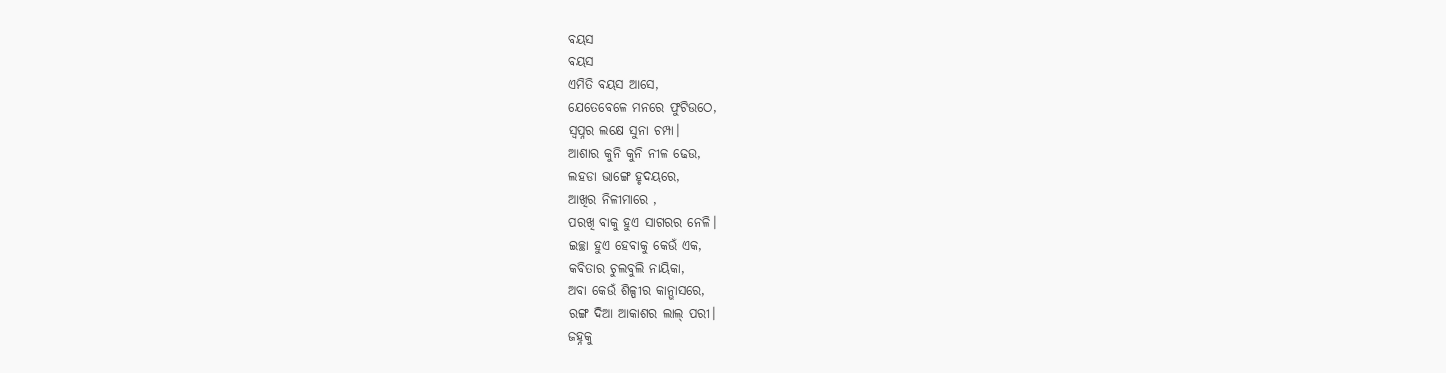ବୟସ
ବୟସ
ଏମିତି ବୟସ ଆସେ,
ଯେତେବେଳେ ମନରେ ଫୁଟିଉଠେ,
ସ୍ୱପ୍ନର ଲକ୍ଷେ ସୁନା ଚମ୍ପା।
ଆଶାର କୁନି କୁନି ନୀଳ ଢେଉ,
ଲହଡା ଭାଙ୍ଗେ ହୃଦୟରେ,
ଆଖିର ନିଳୀମାରେ ,
ପରଖି ବାକୁ ହୁଏ ସାଗରର ନେଳି।
ଇଚ୍ଛା ହୁଏ ହେବାକୁ କେଉଁ ଏକ,
କବିତାର ଚୁଲବୁଲି ନାୟିକା,
ଅବା କେଉଁ ଶିଳ୍ପୀର କାନ୍ଭାସରେ,
ରଙ୍ଗ ଦିଆ ଆକାଶର ଲାଲ୍ ପରୀ।
ଜହ୍ନକୁ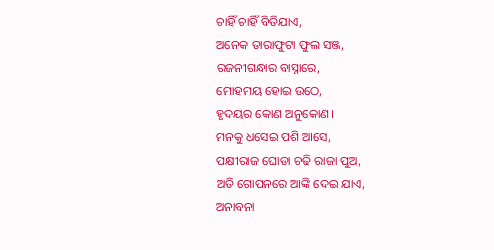ଚାହିଁ ଚାହିଁ ବିତିଯାଏ,
ଅନେକ ତାରାଫୁଟା ଫୁଲ ସଞ୍ଜ,
ରଜନୀଗନ୍ଧାର ବାସ୍ନାରେ,
ମୋହମୟ ହୋଇ ଉଠେ,
ହୃଦୟର କୋଣ ଅନୁକୋଣ।
ମନକୁ ଧସେଇ ପଶି ଆସେ,
ପକ୍ଷୀରାଜ ଘୋଡା ଚଢି ରାଜା ପୁଅ,
ଅତି ଗୋପନରେ ଆଙ୍କି ଦେଇ ଯାଏ,
ଅନାବନା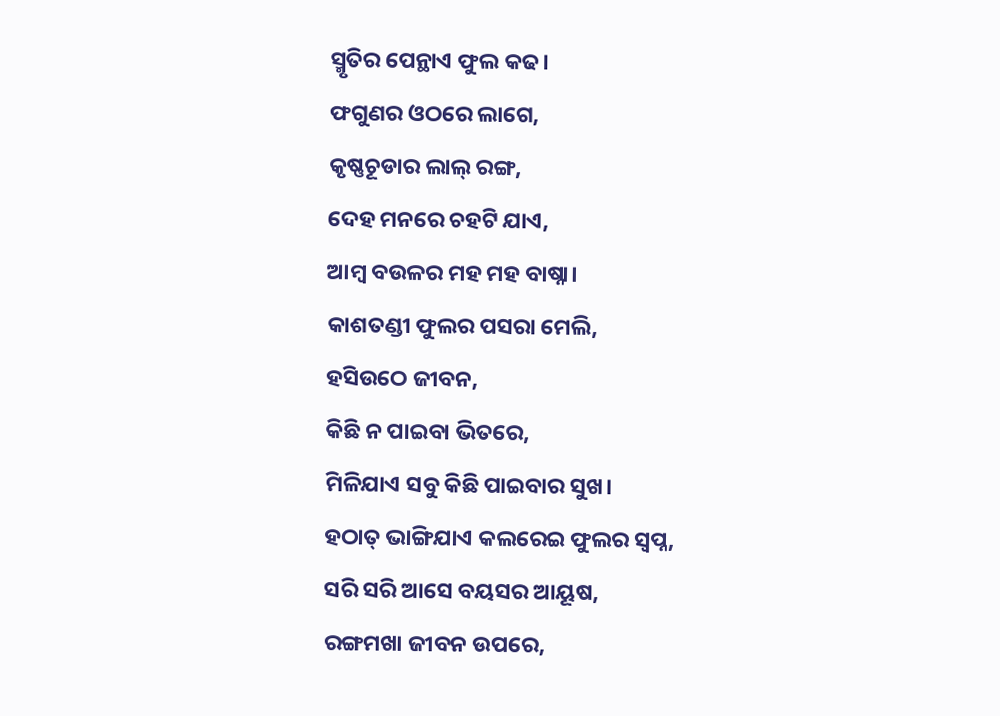ସ୍ମୃତିର ପେନ୍ଥାଏ ଫୁଲ କଢ।
ଫଗୁଣର ଓଠରେ ଲାଗେ,
କୃଷ୍ଣଚୂଡାର ଲାଲ୍ ରଙ୍ଗ,
ଦେହ ମନରେ ଚହଟି ଯାଏ,
ଆମ୍ବ ବଉଳର ମହ ମହ ବାଷ୍ନା।
କାଶତଣ୍ଡୀ ଫୁଲର ପସରା ମେଲି,
ହସିଉଠେ ଜୀବନ,
କିଛି ନ ପାଇବା ଭିତରେ,
ମିଳିଯାଏ ସବୁ କିଛି ପାଇବାର ସୁଖ।
ହଠାତ୍ ଭାଙ୍ଗିଯାଏ କଲରେଇ ଫୁଲର ସ୍ୱପ୍ନ,
ସରି ସରି ଆସେ ବୟସର ଆୟୂଷ,
ରଙ୍ଗମଖା ଜୀବନ ଉପରେ,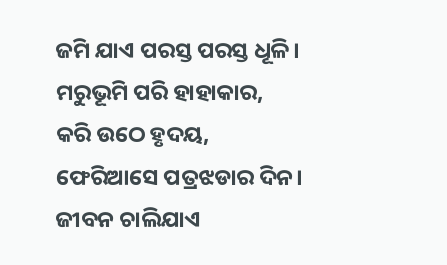ଜମି ଯାଏ ପରସ୍ତ ପରସ୍ତ ଧୂଳି।
ମରୁଭୂମି ପରି ହାହାକାର,
କରି ଉଠେ ହୃଦୟ,
ଫେରିଆସେ ପତ୍ରଝଡାର ଦିନ।
ଜୀବନ ଚାଲିଯାଏ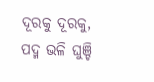ଦୂରକୁ ଦୂରକୁ,
ପଦ୍ମ ଭଳି ଘୁଞ୍ଚି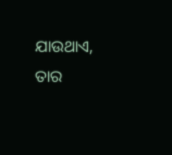ଯାଉଥାଏ,
ତାର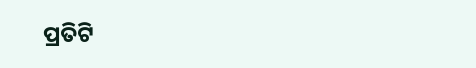ପ୍ରତିଟି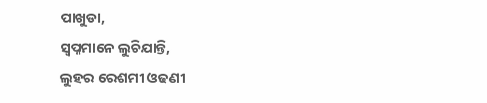ପାଖୁଡା,
ସ୍ୱପ୍ନମାନେ ଲୁଚିଯାନ୍ତି,
ଲୁହର ରେଶମୀ ଓଢଣୀ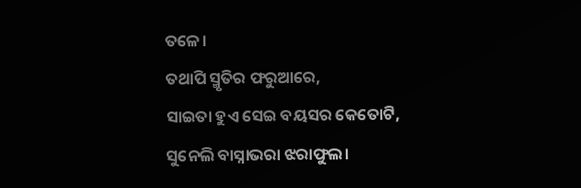ତଳେ।
ତଥାପି ସ୍ମୃତିର ଫରୁଆରେ,
ସାଇତା ହୁଏ ସେଇ ବୟସର କେତୋଟି,
ସୁନେଲି ବାସ୍ନାଭରା ଝରାଫୁଲ।